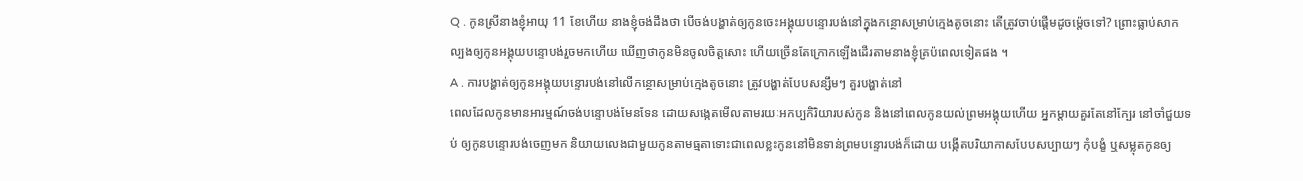Q . កូនស្រីនាងខ្ញុំអាយុ 11 ខែហើយ នាងខ្ញុំចង់ដឹងថា បើចង់បង្ហាត់ឲ្យកូនចេះអង្គុយបន្ទោរបង់នៅក្នុងកន្ថោសម្រាប់ក្មេងតូចនោះ តើត្រូវចាប់ផ្តើមដូចម៉្តេចទៅ? ព្រោះធ្លាប់សាកល្បងឲ្យកូនអង្គុយបន្ទោបង់រួចមកហើយ ឃើញថាកូនមិនចូលចិត្តសោះ ហើយច្រើនតែក្រោកឡើងដើរតាមនាងខ្ញុំគ្រប៉ពេលទៀតផង ។
A . ការបង្ហាត់ឲ្យកូនអង្គុយបន្ទោរបង់នៅលើកន្ថោសម្រាប់ក្មេងតូចនោះ ត្រូវបង្ហាត់បែបសន្សឹមៗ គួរបង្ហាត់នៅ
ពេលដែលកូនមានអារម្មណ៍ចង់បន្ទោបង់មែនទែន ដោយសង្កេតមើលតាមរយៈអកប្បកិរិយារបស់កូន និងនៅពេលកូនយល់ព្រមអង្គុយហើយ អ្នកម្តាយគួរតែនៅក្បែរ នៅចាំជួយទប់ ឲ្យកូនបន្ទោរបង់ចេញមក និយាយលេងជាមួយកូនតាមធ្មតាទោះជាពេលខ្លះកូននៅមិនទាន់ព្រមបន្ទោរបង់ក៏ដោយ បង្កើតបរិយាកាសបែបសប្បាយៗ កុំបង្ខំ ឬសម្លុតកូនឲ្យ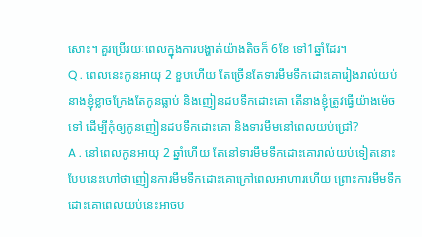សោះ។ គួរប្រើរយៈពេលក្នុងការបង្ហាត់យ៉ាងតិចក៏ 6ខែ ទៅ1ឆ្នាំដែរ។
Q . ពេលនេះកូនអាយុ 2 ខួបហើយ តែច្រើនតែទារមឹមទឹកដោះគោរៀងរាល់យប់ នាងខ្ញុំខ្លាចក្រែងតែកូនធ្លាប់ និងញៀនដបទឹកដោះគោ តើនាងខ្ញុំត្រូវធ្វើយ៉ាងម៉េចទៅ ដើម្បីកុំឲ្យកូនញៀនដបទឹកដោះគោ និងទារមឹមនៅពេលយប់ជ្រៅ?
A . នៅពេលកូនអាយុ 2 ឆ្នាំហើយ តែនៅទារមឹមទឹកដោះគោរាល់យប់ទៀតនោះ បែបនេះហៅថាញៀនការមឹមទឹកដោះគោក្រៅពេលអាហារហើយ ព្រោះការមឹមទឹកដោះគោពេលយប់នេះអាចប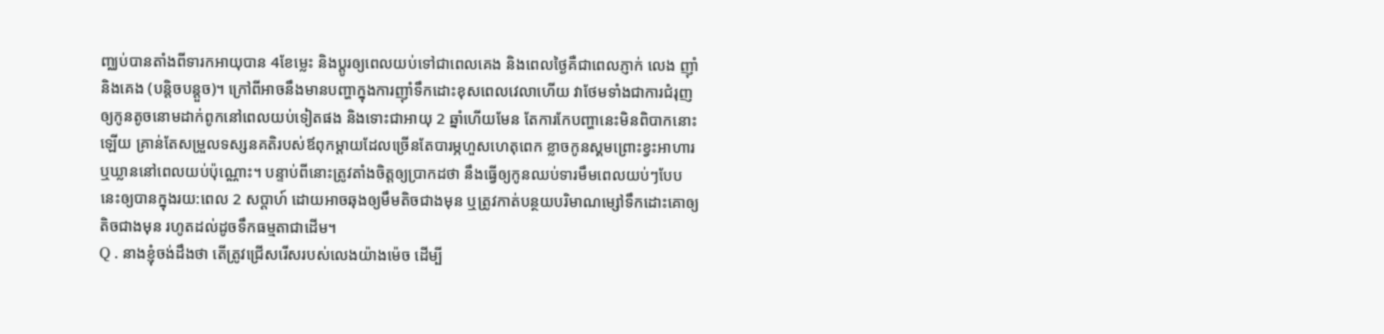ញ្ឈប់បានតាំងពីទារកអាយុបាន 4ខែម្លេះ និងប្តូរឲ្យពេលយប់ទៅជាពេលគេង និងពេលថ្ងៃគឺជាពេលភ្ញាក់ លេង ញ៉ាំ និងគេង (បន្តិចបន្តួច)។ ក្រៅពីអាចនឹងមានបញ្ហាក្នុងការញ៉ាំទឹកដោះខុសពេលវេលាហើយ វាថែមទាំងជាការជំរុញឲ្យកូនតូចនោមដាក់ពូកនៅពេលយប់ទៀតផង និងទោះជាអាយុ 2 ឆ្នាំហើយមែន តែការកែបញ្ហានេះមិនពិបាកនោះឡើយ គ្រាន់តែសម្រួលទស្សនគតិរបស់ឪពុកម្តាយដែលច្រើនតែបារម្ភហួសហេតុពេក ខ្លាចកូនស្គមព្រោះខ្វះអាហារ ឬឃ្លាននៅពេលយប់ប៉ុណ្ណោះ។ បន្ទាប់ពីនោះត្រូវតាំងចិត្តឲ្យប្រាកដថា នឹងធ្វើឲ្យកូនឈប់ទារមឹមពេលយប់ៗបែបនេះឲ្យបានក្នុងរយ:ពេល 2 សប្តាហ៍ ដោយអាចឆុងឲ្យមឹមតិចជាងមុន ឬត្រូវកាត់បន្ថយបរិមាណម្សៅទឹកដោះគោឲ្យតិចជាងមុន រហូតដល់ដូចទឹកធម្មតាជាដើម។
Q . នាងខ្ញុំចង់ដឹងថា តើត្រូវជ្រើសរើសរបស់លេងយ៉ាងម៉េច ដើម្បី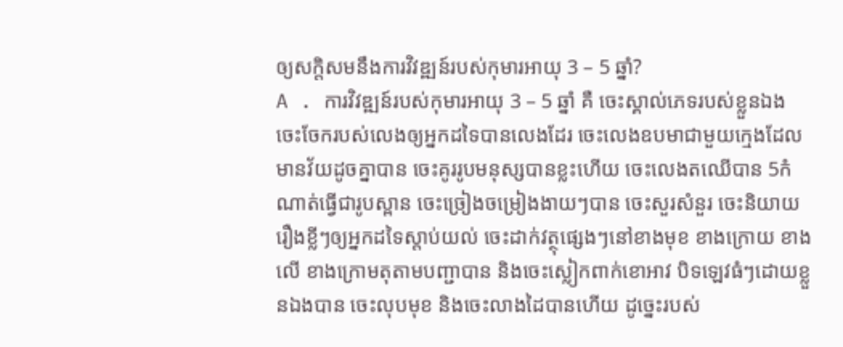ឲ្យសក្តិសមនឹងការវិវឌ្ឍន៍របស់កុមារអាយុ 3 – 5 ឆ្នាំ?
A . ការវិវឌ្ឍន៍របស់កុមារអាយុ 3 – 5 ឆ្នាំ គឺ ចេះស្គាល់ភេទរបស់ខ្លួនឯង ចេះចែករបស់លេងឲ្យអ្នកដទៃបានលេងដែរ ចេះលេងឧបមាជាមួយក្មេងដែលមានវ័យដូចគ្នាបាន ចេះគូររូបមនុស្សបានខ្លះហើយ ចេះលេងតឈើបាន 5កំណាត់ធ្វើជារូបស្ពាន ចេះច្រៀងចម្រៀងងាយៗបាន ចេះសួរសំនួរ ចេះនិយាយរឿងខ្លីៗឲ្យអ្នកដទៃស្តាប់យល់ ចេះដាក់វត្ថុផ្សេងៗនៅខាងមុខ ខាងក្រោយ ខាងលើ ខាងក្រោមតុតាមបញ្ជាបាន និងចេះស្លៀកពាក់ខោអាវ បិទឡេវធំៗដោយខ្លួនឯងបាន ចេះលុបមុខ និងចេះលាងដៃបានហើយ ដូច្នេះរបស់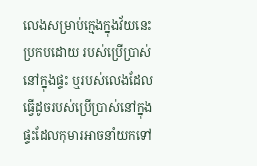លេងសម្រាប់ក្មេងក្នុងវ័យនេះប្រកបដោយ របស់ប្រើប្រាស់នៅក្នុងផ្ទះ ឬរបស់លេងដែលធ្វើដូចរបស់ប្រើប្រាស់នៅក្នុងផ្ទះដែលកុមារអាចនាំយកទៅ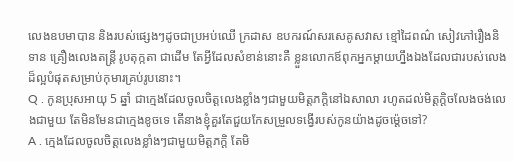លេងឧបមាបាន និងរបស់ផ្សេងៗដូចជាប្រអប់ឈើ ក្រដាស ឧបករណ៍សរសេគូសវាស ខ្មៅដៃពណ៌ សៀវភៅរឿងនិទាន គ្រឿងលេងតន្រ្តី រូបតុក្កតា ជាដើម តែអ្វីដែលសំខាន់នោះគឺ ខ្លួនលោកឪពុកអ្នកម្តាយហ្នឹងឯងដែលជារបស់លេងដ៏ល្អបំផុតសម្រាប់កុមារគ្រប់រូបនោះ។
Q . កូនប្រុសអាយុ 5 ឆ្នាំ ជាក្មេងដែលចូលចិត្តលេងខ្លាំងៗជាមួយមិត្តភក្តិនៅឯសាលា រហូតដល់មិត្តក្តិចលែងចង់លេងជាមួយ តែមិនមែនជាក្មេងខូចទេ តើនាងខ្ញុំគួរតែជួយកែសម្រួលទង្វើរបស់កូនយ៉ាងដូចម៉្តេចទៅ?
A . ក្មេងដែលចូលចិត្តលេងខ្លាំងៗជាមួយមិត្តភក្តិ តែមិ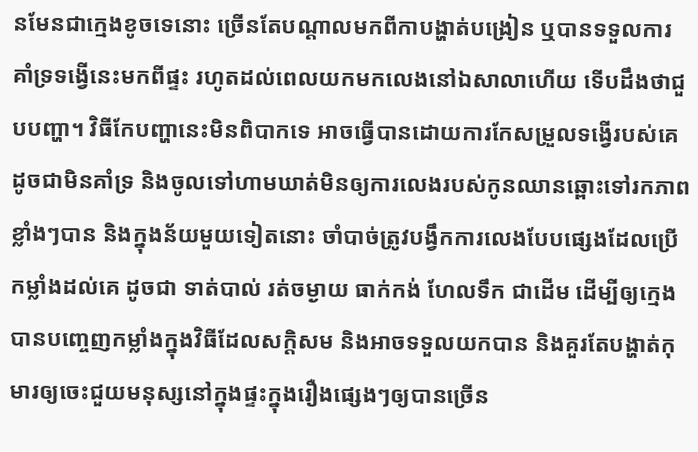នមែនជាក្មេងខូចទេនោះ ច្រើនតែបណ្តាលមកពីកាបង្ហាត់បង្រៀន ឬបានទទួលការគាំទ្រទង្វើនេះមកពីផ្ទះ រហូតដល់ពេលយកមកលេងនៅឯសាលាហើយ ទើបដឹងថាជួបបញ្ហា។ វិធីកែបញ្ហានេះមិនពិបាកទេ អាចធ្វើបានដោយការកែសម្រួលទង្វើរបស់គេ ដូចជាមិនគាំទ្រ និងចូលទៅហាមឃាត់មិនឲ្យការលេងរបស់កូនឈានឆ្ពោះទៅរកភាពខ្លាំងៗបាន និងក្នុងន័យមួយទៀតនោះ ចាំបាច់ត្រូវបង្វឹកការលេងបែបផ្សេងដែលប្រើកម្លាំងដល់គេ ដូចជា ទាត់បាល់ រត់ចម្ងាយ ធាក់កង់ ហែលទឹក ជាដើម ដើម្បីឲ្យក្មេងបានបញ្ចេញកម្លាំងក្នុងវិធីដែលសក្តិសម និងអាចទទួលយកបាន និងគួរតែបង្ហាត់កុមារឲ្យចេះជួយមនុស្សនៅក្នុងផ្ទះក្នុងរឿងផ្សេងៗឲ្យបានច្រើន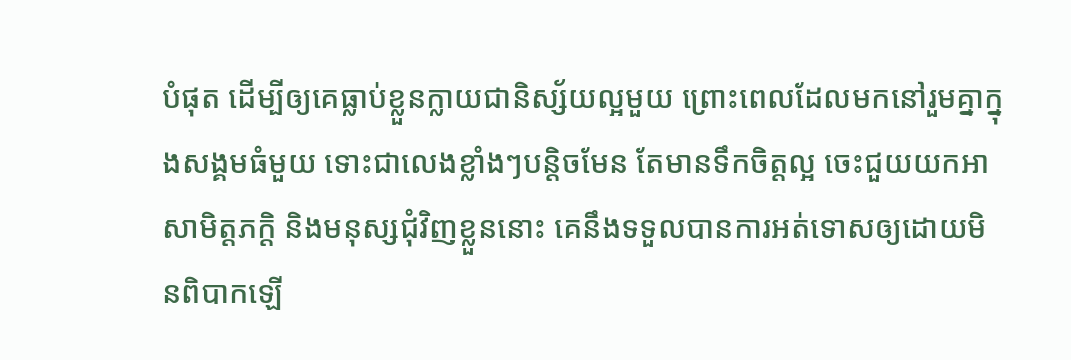បំផុត ដើម្បីឲ្យគេធ្លាប់ខ្លួនក្លាយជានិស្ស័យល្អមួយ ព្រោះពេលដែលមកនៅរួមគ្នាក្នុងសង្គមធំមួយ ទោះជាលេងខ្លាំងៗបន្តិចមែន តែមានទឹកចិត្តល្អ ចេះជួយយកអាសាមិត្តភក្តិ និងមនុស្សជុំវិញខ្លួននោះ គេនឹងទទួលបានការអត់ទោសឲ្យដោយមិនពិបាកឡើ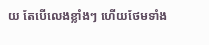យ តែបើលេងខ្លាំងៗ ហើយថែមទាំង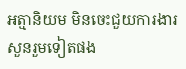អត្មានិយម មិនចេះជួយការងារសួនរួមទៀតផង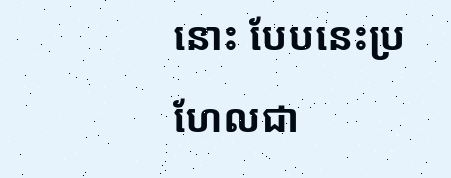នោះ បែបនេះប្រហែលជា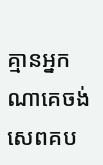គ្មានអ្នកណាគេចង់សេពគប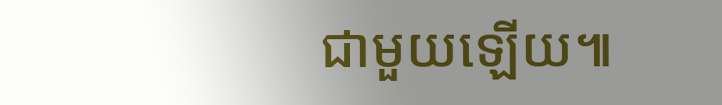ជាមួយឡើយ៕